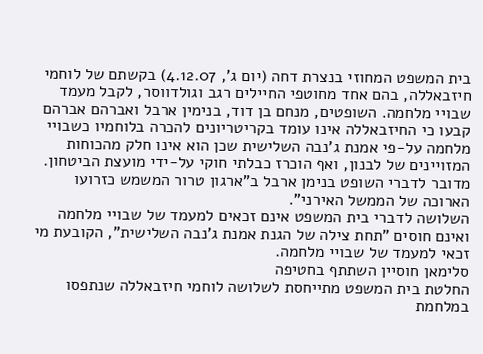בית המשפט המחוזי בנצרת דחה (יום ג', 4.12.07) בקשתם של לוחמי חיזבאללה, בהם אחד מחוטפי החיילים רגב וגולדווסר, לקבל מעמד שבויי מלחמה. השופטים, מנחם בן דוד, בנימין ארבל ואברהם אברהם קבעו כי החיזבאללה אינו עומד בקריטריונים להכרה בלוחמיו כשבויי מלחמה על-פי אמנת ג'נבה השלישית שכן הוא אינו חלק מהכוחות המזויינים של לבנון, ואף הוכרז כבלתי חוקי על-ידי מועצת הביטחון. מדובר לדברי השופט בנימן ארבל ב"ארגון טרור המשמש כזרועו הארוכה של הממשל האירני".
השלושה לדברי בית המשפט אינם זכאים למעמד של שבויי מלחמה ואינם חוסים "תחת צילה של הגנת אמנת ג'נבה השלישית", הקובעת מי זכאי למעמד של שבויי מלחמה.
סלימאן חוסיין השתתף בחטיפה
החלטת בית המשפט מתייחסת לשלושה לוחמי חיזבאללה שנתפסו במלחמת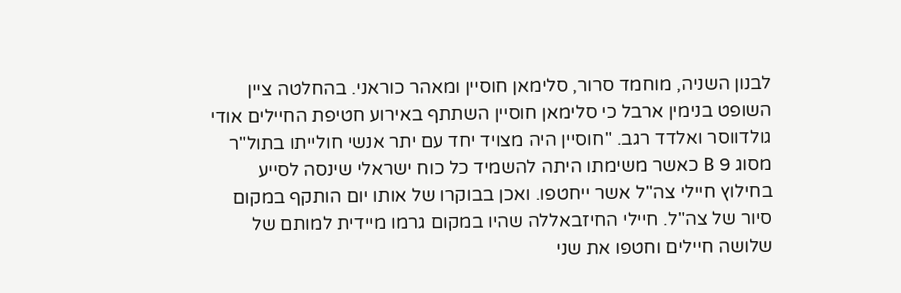לבנון השניה, מוחמד סרור, סלימאן חוסיין ומאהר כוראני. בהחלטה ציין השופט בנימין ארבל כי סלימאן חוסיין השתתף באירוע חטיפת החיילים אודי גולדווסר ואלדד רגב. "חוסיין היה מצויד יחד עם יתר אנשי חולייתו בתול"ר מסוג 9 B כאשר משימתו היתה להשמיד כל כוח ישראלי שינסה לסייע בחילוץ חיילי צה"ל אשר ייחטפו. ואכן בבוקרו של אותו יום הותקף במקום סיור של צה"ל. חיילי החיזבאללה שהיו במקום גרמו מיידית למותם של שלושה חיילים וחטפו את שני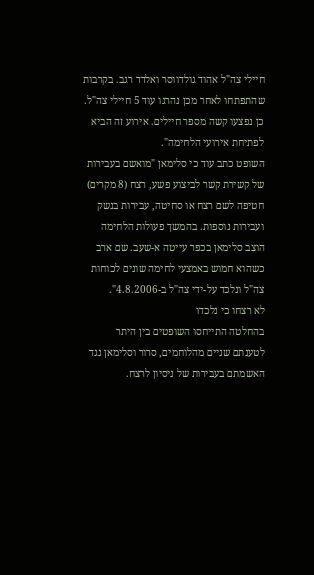חיילי צה"ל אהוד גולדווסר ואלדד רגב. בקרבות שהתפתחו לאחר מכן נהרגו עוד 5 חיילי צה"ל. כן נפצעו קשה מספר חיילים. אירוע זה הביא לפתיחת אירועי הלחימה".
השופט כתב עוד כי סלימאן "מואשם בעבירות של קשירת קשר לביצוע פשע, רצח (8 מקרים) חטיפה לשם רצח או סחיטה, עבירות בנשק ועבירות נוספות. בהמשך פעולות הלחימה הוצב סלימאן בכפר עייטה א-שעב. שם ארב כשהוא חמוש באמצעי לחימה שונים לכוחות צה"ל ונלכד על-ידי צה"ל ב-4.8.2006".
לא רצחו כי נלכדו
בהחלטה התייחסו השופטים בין היתר לטענתם שניים מהלוחמים, סרור וסלימאן נגד האשמתם בעבירות של ניסיון לרצח.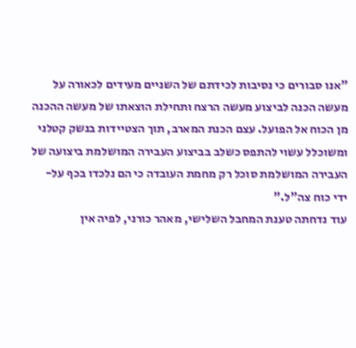"אנו סבורים כי נסיבות לכידתם של השניים מעידים לכאורה על מעשה הכנה לביצוע מעשה הרצח ותחילת הוצאתו של מעשה ההכנה מן הכוח אל הפועל. עצם הכנת המארב, תוך הצטיידות בנשק קטלני ומשוכלל עשוי להתפס כשלב בביצוע העבירה המושלמת ביצועה של העבירה המושלמת סוכל רק מחמת העובדה כי הם נלכדו בכף על-ידי כוח צה"ל."
עוד נדחתה טענת המחבל השלישי, מאהר כורני, לפיה אין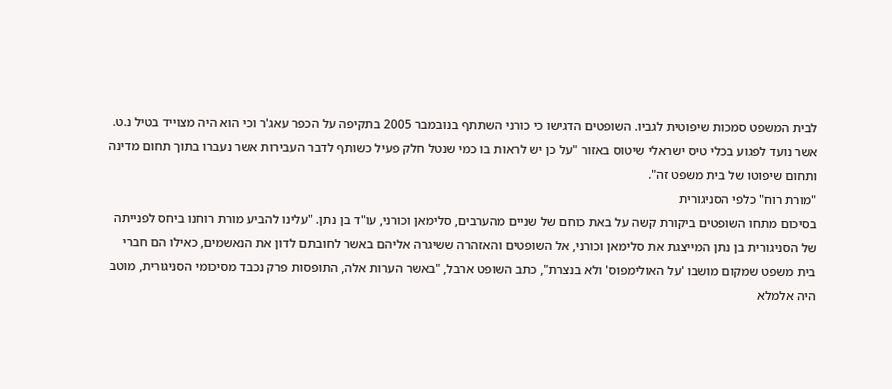לבית המשפט סמכות שיפוטית לגביו. השופטים הדגישו כי כורני השתתף בנובמבר 2005 בתקיפה על הכפר עאג'ר וכי הוא היה מצוייד בטיל נ.ט. אשר נועד לפגוע בכלי טיס ישראלי שיטוס באזור "על כן יש לראות בו כמי שנטל חלק פעיל כשותף לדבר העבירות אשר נעברו בתוך תחום מדינה ותחום שיפוטו של בית משפט זה".
"מורת רוח" כלפי הסניגורית
בסיכום מתחו השופטים ביקורת קשה על באת כוחם של שניים מהערבים, סלימאן וכורני, עו"ד בן נתן. "עלינו להביע מורת רוחנו ביחס לפנייתה של הסניגורית בן נתן המייצגת את סלימאן וכורני, אל השופטים והאזהרה ששיגרה אליהם באשר לחובתם לדון את הנאשמים, כאילו הם חברי בית משפט שמקום מושבו 'על האולימפוס' ולא בנצרת", כתב השופט ארבל, "באשר הערות אלה, התופסות פרק נכבד מסיכומי הסניגורית, מוטב היה אלמלא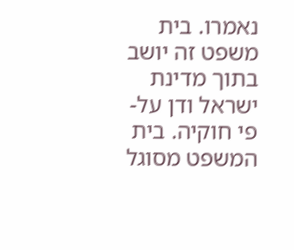נאמרו. בית משפט זה יושב בתוך מדינת ישראל ודן על-פי חוקיה. בית המשפט מסוגל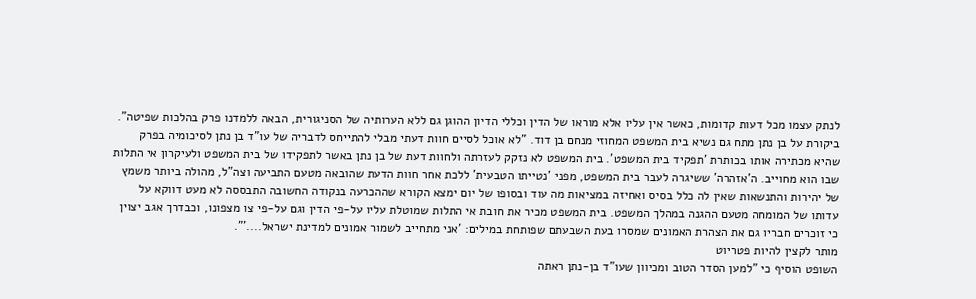לנתק עצמו מכל דעות קדומות, כאשר אין עליו אלא מוראו של הדין וכללי הדיון ההוגן גם ללא הערותיה של הסניגורית, הבאה ללמדנו פרק בהלכות שפיטה".
ביקורת על בן נתן מתח גם נשיא בית המשפט המחוזי מנחם בן דוד. "לא אוכל לסיים חוות דעתי מבלי להתייחס לדבריה של עו"ד בן נתן לסיכומיה בפרק שהיא מכתירה אותו בכותרת 'תפקיד בית המשפט'. בית המשפט לא נזקק לעזרתה ולחוות דעת של בן נתן באשר לתפקידו של בית המשפט ולעיקרון אי התלות שבו הוא מחוייב. ה'אזהרה' ששיגרה לעבר בית המשפט, מפני 'נטייתו הטבעית' ללכת אחר חוות הדעת שהובאה מטעם התביעה וצה"ל, מהולה ביותר משמץ של יהירות והתנשאות שאין לה כלל בסיס ואחיזה במציאות מה עוד ובסופו של יום ימצא הקורא שההכרעה בנקודה החשובה התבססה לא מעט דווקא על עדותו של המומחה מטעם ההגנה במהלך המשפט. בית המשפט מכיר את חובת אי התלות שמוטלת עליו על-פי הדין וגם על-פי צו מצפונו, וכבדרך אגב יצוין כי זוכרים חבריו גם את הצהרת האמונים שמסרו בעת השבעתם שפותחת במילים: 'אני מתחייב לשמור אמונים למדינת ישראל....'".
מותר לקצין להיות פטריוט
השופט הוסיף כי "למען הסדר הטוב ומכיוון שעו"ד בן-נתן ראתה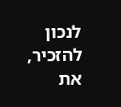לנכון להזכיר, את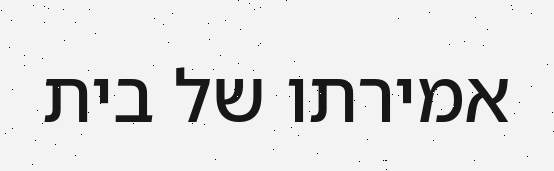אמירתו של בית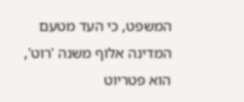המשפט, כי העד מטעם המדינה אלוף משנה 'רוט', הוא פטריוט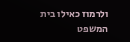ולרמוז כאילו בית המשפט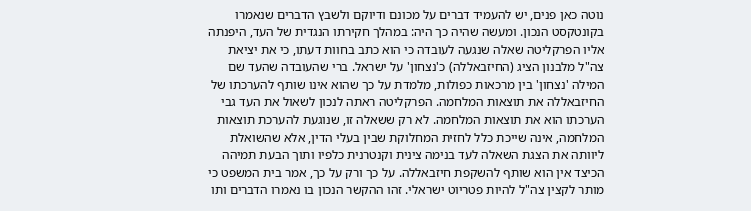נוטה כאן פנים, יש להעמיד דברים על מכונם ודיוקם ולשבץ הדברים שנאמרו בקונטקסט הנכון. ומעשה שהיה כך היה: במהלך חקירתו הנגדית של העד, היפנתה אליו הפרקליטה שאלה שנגעה לעובדה כי הוא כתב בחוות דעתו, כי את יציאת צה"ל מלבנון הציג (החיזבאללה) כ'נצחון' על ישראל. ברי שהעובדה שהעד שם המילה 'נצחון' בין מרכאות כפולות, מלמדת על כך שהוא אינו שותף להערכתו של החיזבאללה את תוצאות המלחמה. הפרקליטה ראתה לנכון לשאול את העד גבי הערכתו הוא את תוצאות המלחמה. לא רק ששאלה זו, שנוגעת להערכת תוצאות המלחמה, אינה שייכת כלל לחזית המחלוקת שבין בעלי הדין, אלא שהשואלת ליוותה את הצגת השאלה לעד בנימה צינית וקנטרנית כלפיו ותוך הבעת תמיהה הכיצד אין הוא שותף להשקפת חיזבאללה. על כך ורק על כך, אמר בית המשפט כי מותר לקצין צה"ל להיות פטריוט ישראלי. זהו ההקשר הנכון בו נאמרו הדברים ותו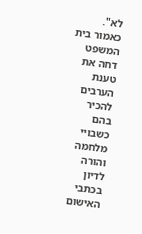לא".
כאמור בית המשפט דחה את טענת הערבים להכיר בהם כשבויי מלחמה והורה לדיון בכתבי האישום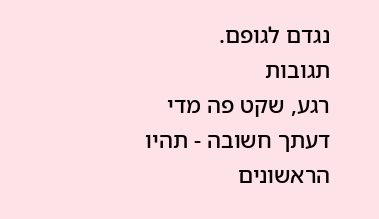נגדם לגופם.
תגובות
רגע, שקט פה מדי
דעתך חשובה - תהיו הראשונים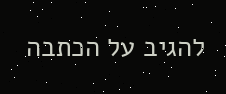להגיב על הכתבה